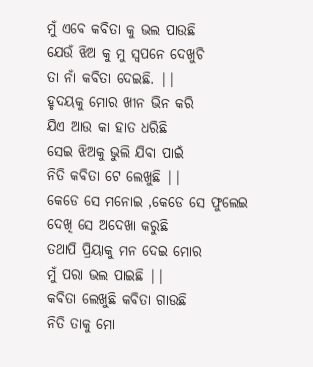ମୁଁ ଏବେ କବିତା କୁ ଭଲ ପାଉଛି
ଯେଉଁ ଝିଅ କୁ ମୁ ସ୍ୱପନେ ଦେଖୁଚି
ତା ନାଁ କବିତା ଦେଇଛି. ||
ହୃଦୟକୁ ମୋର ଖୀନ ଭିନ କରି
ଯିଏ ଆଉ କା ହାତ ଧରିଛି
ସେଇ ଝିଅକୁ ଭୁଲି ଯିବା ପାଇଁ
ନିତି କବିତା ଟେ ଲେଖୁଛି ||
କେଡେ ସେ ମନୋଇ ,କେଡେ ସେ ଫୁଲେଇ
ଦେଖି ସେ ଅଦେଖା କରୁଛି
ତଥାପି ପ୍ରିୟାକୁ ମନ ଦେଇ ମୋର
ମୁଁ ପରା ଭଲ ପାଇଛି ||
କବିତା ଲେଖୁଛି କବିତା ଗାଉଛି
ନିତି ତାକୁ ମୋ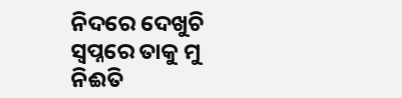ନିଦରେ ଦେଖୁଚି
ସ୍ବପ୍ନରେ ତାକୁ ମୁ ନିଈତି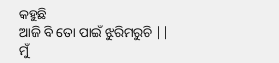କହୁଛି
ଆଜି ବି ତୋ ପାଇଁ ଝୁରିମରୁଚି ||
ମୁଁ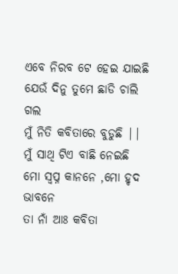ଏବେ ନିରବ ଟେ ହେଇ ଯାଇଛି
ଯେଉଁ ଦିନୁ ତୁମେ ଛାଡି ଚାଲି ଗଲ
ମୁଁ ନିତି କବିତାରେ ବୁଡୁଛି ||
ମୁଁ ସାଥି ଟିଏ ବାଛି ନେଇଛି
ମୋ ସ୍ବପ୍ନ କାନନେ ,ମୋ ହୃଦ ଭାବନେ
ତା ନାଁ ଆଃ କବିତା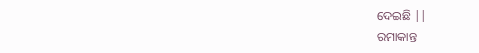ଦେଇଛି ||
ରମାକାନ୍ତ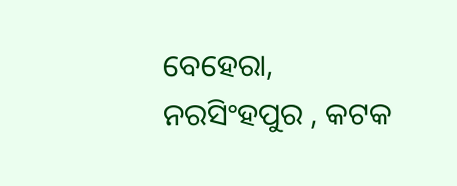ବେହେରା, ନରସିଂହପୁର , କଟକ